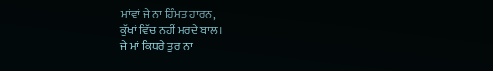ਮਾਂਵਾਂ ਜੇ ਨਾ ਹਿੰਮਤ ਹਾਰਨ,
ਕੁੱਖਾਂ ਵਿੱਚ ਨਹੀਂ ਮਰਦੇ ਬਾਲ।
ਜੇ ਮਾਂ ਕਿਧਰੇ ਤੁਰ ਨਾ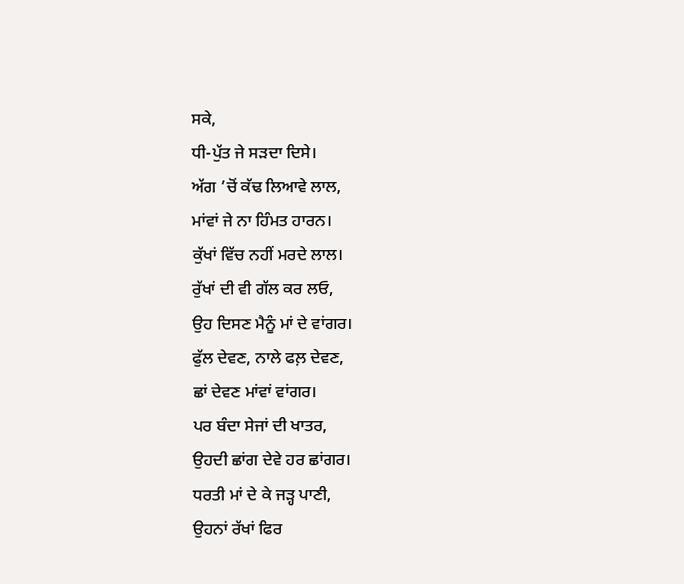ਸਕੇ,
ਧੀ-ਪੁੱਤ ਜੇ ਸੜਦਾ ਦਿਸੇ।
ਅੱਗ ’ਚੋਂ ਕੱਢ ਲਿਆਵੇ ਲਾਲ,
ਮਾਂਵਾਂ ਜੇ ਨਾ ਹਿੰਮਤ ਹਾਰਨ।
ਕੁੱਖਾਂ ਵਿੱਚ ਨਹੀਂ ਮਰਦੇ ਲਾਲ।
ਰੁੱਖਾਂ ਦੀ ਵੀ ਗੱਲ ਕਰ ਲਓ,
ਉਹ ਦਿਸਣ ਮੈਨੂੰ ਮਾਂ ਦੇ ਵਾਂਗਰ।
ਫੁੱਲ ਦੇਵਣ, ਨਾਲੇ ਫਲ਼ ਦੇਵਣ,
ਛਾਂ ਦੇਵਣ ਮਾਂਵਾਂ ਵਾਂਗਰ।
ਪਰ ਬੰਦਾ ਸੇਜਾਂ ਦੀ ਖਾਤਰ,
ਉਹਦੀ ਛਾਂਗ ਦੇਵੇ ਹਰ ਛਾਂਗਰ।
ਧਰਤੀ ਮਾਂ ਦੇ ਕੇ ਜੜ੍ਹ ਪਾਣੀ,
ਉਹਨਾਂ ਰੱਖਾਂ ਫਿਰ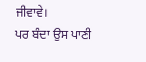ਜੀਵਾਵੇ।
ਪਰ ਬੰਦਾ ਉਸ ਪਾਣੀ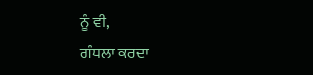ਨੂੰ ਵੀ,
ਗੰਧਲਾ ਕਰਦਾ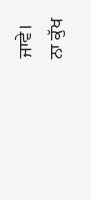ਜਾਵੇ।
ਨਾ ਕੁੱਖ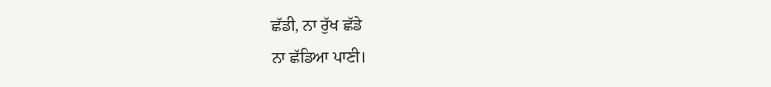ਛੱਡੀ, ਨਾ ਰੁੱਖ ਛੱਡੇ
ਨਾ ਛੱਡਿਆ ਪਾਣੀ।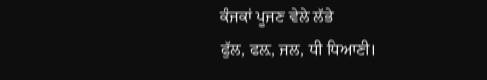ਕੰਜਕਾਂ ਪੂਜਣ ਵੇਲੇ ਲੱਭੇ
ਫੁੱਲ, ਫਲ਼, ਜਲ, ਧੀ ਧਿਆਣੀ।